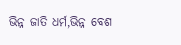ଭିନ୍ନ ଜାତି ଧର୍ମ,ଭିନ୍ନ ବେଶ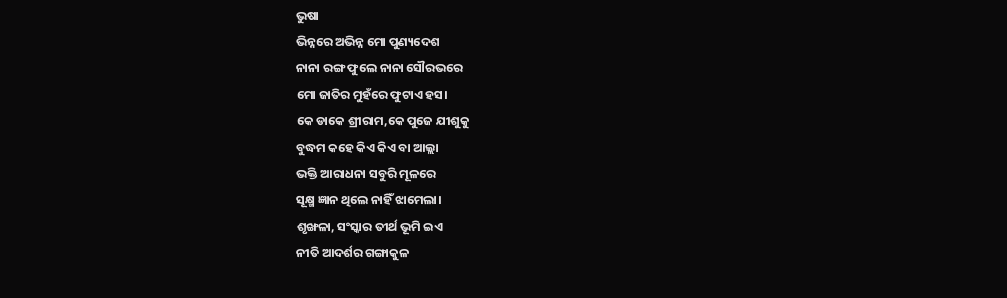ଭୁଷା
ଭିନ୍ନରେ ଅଭିନ୍ନ ମୋ ପୁଣ୍ୟଦେଶ
ନାନା ରଙ୍ଗ ଫୁଲେ ନାନା ସୌରଭରେ
ମୋ ଜାତିର ମୁହଁରେ ଫୁଟାଏ ହସ।
କେ ଡାକେ ଶ୍ରୀରାମ,କେ ପୁଜେ ଯୀଶୁକୁ
ବୁଦ୍ଧମ କହେ କିଏ କିଏ ବା ଆଲ୍ଲା
ଭକ୍ତି ଆରାଧନା ସବୁରି ମୂଳରେ
ସୂକ୍ଷ୍ମ ଜ୍ଞାନ ଥିଲେ ନାହିଁ ଝାମେଲା।
ଶୃଙ୍ଖଳା, ସଂସ୍କାର ତୀର୍ଥ ଭୂମି ଇଏ
ନୀତି ଆଦର୍ଶର ଗଙ୍ଗାକୁଳ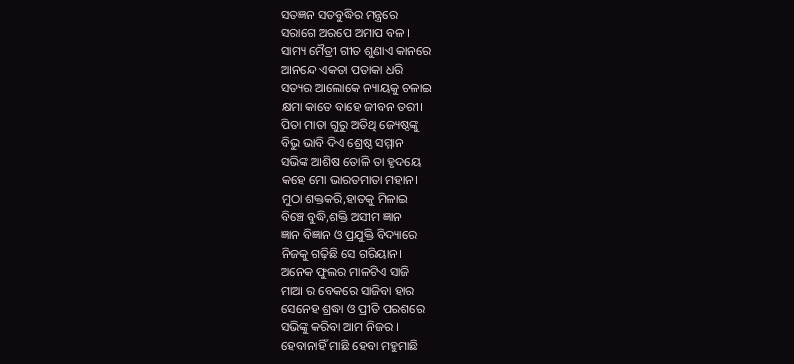ସତଜ୍ଞନ ସତବୁଦ୍ଧିର ମନ୍ତ୍ରରେ
ସରାଗେ ଅରପେ ଅମାପ ବଳ ।
ସାମ୍ୟ ମୈତ୍ରୀ ଗୀତ ଶୁଣାଏ କାନରେ
ଆନନ୍ଦେ ଏକତା ପତାକା ଧରି
ସତ୍ୟର ଆଲୋକେ ନ୍ୟାୟକୁ ଚଳାଇ
କ୍ଷମା କାତେ ବାହେ ଜୀବନ ତରୀ।
ପିତା ମାତା ଗୁରୁ ଅତିଥି ଜ୍ୟେଷ୍ଠଙ୍କୁ
ବିଭୁ ଭାବି ଦିଏ ଶ୍ରେଷ୍ଠ ସମ୍ମାନ
ସଭିଙ୍କ ଆଶିଷ ତୋଳି ତା ହୃଦୟେ
କହେ ମୋ ଭାରତମାତା ମହାନ।
ମୁଠା ଶକ୍ତକରି,ହାତକୁ ମିଳାଇ
ବିଞ୍ଚେ ବୁଦ୍ଧି,ଶକ୍ତି ଅସୀମ ଜ୍ଞାନ
ଜ୍ଞାନ ବିଜ୍ଞାନ ଓ ପ୍ରଯୁକ୍ତି ବିଦ୍ୟାରେ
ନିଜକୁ ଗଢ଼ିଛି ସେ ଗରିୟାନ।
ଅନେକ ଫୁଲର ମାଳଟିଏ ସାଜି
ମାଆ ର ବେକରେ ସାଜିବା ହାର
ସେନେହ ଶ୍ରଦ୍ଧା ଓ ପ୍ରୀତି ପରଶରେ
ସଭିଙ୍କୁ କରିବା ଆମ ନିଜର ।
ହେବାନାହିଁ ମାଛି ହେବା ମହୁମାଛି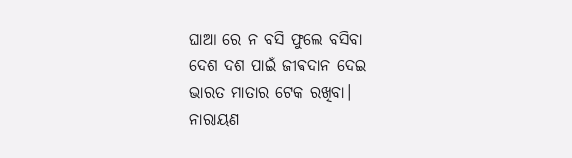ଘାଆ ରେ ନ ବସି ଫୁଲେ ବସିବା
ଦେଶ ଦଶ ପାଇଁ ଜୀଵଦାନ ଦେଇ
ଭାରତ ମାତାର ଟେକ ରଖିବା।
ନାରାୟଣ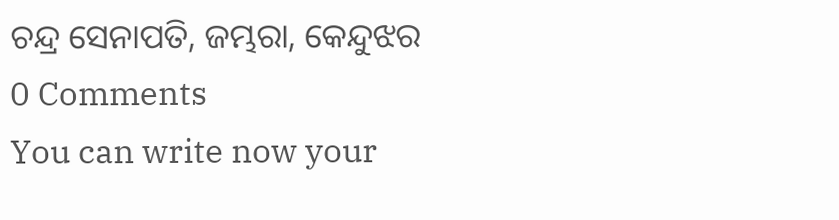ଚନ୍ଦ୍ର ସେନାପତି, ଜମ୍ଭରା, କେନ୍ଦୁଝର
0 Comments
You can write now your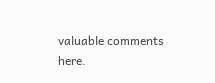valuable comments here.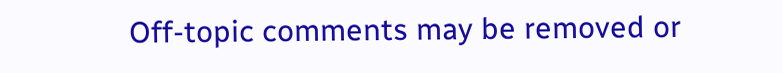Off-topic comments may be removed or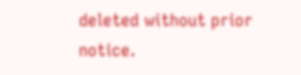deleted without prior notice.